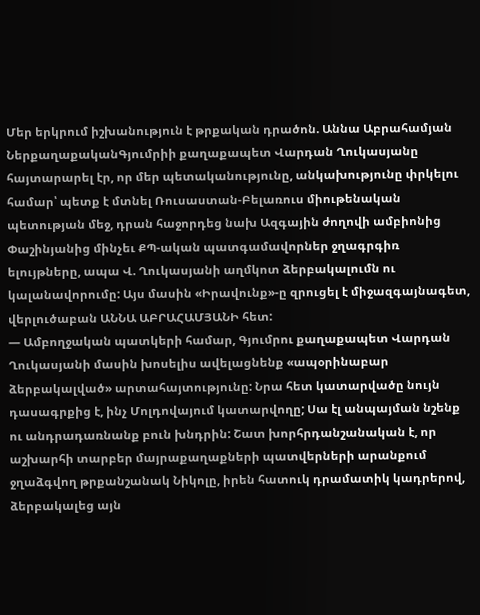Մեր երկրում իշխանություն է թրքական դրածոն. Աննա Աբրահամյան
ՆերքաղաքականԳյումրիի քաղաքապետ Վարդան Ղուկասյանը հայտարարել էր, որ մեր պետականությունը, անկախությունը փրկելու համար՝ պետք է մտնել Ռուսաստան-Բելառուս միութենական պետության մեջ, դրան հաջորդեց նախ Ազգային ժողովի ամբիոնից Փաշինյանից մինչեւ ՔՊ-ական պատգամավորներ ջղագրգիռ ելույթները, ապա Վ. Ղուկասյանի աղմկոտ ձերբակալումն ու կալանավորումը: Այս մասին «Իրավունք»-ը զրուցել է միջազգայնագետ, վերլուծաբան ԱՆՆԱ ԱԲՐԱՀԱՄՅԱՆԻ հետ:
— Ամբողջական պատկերի համար, Գյումրու քաղաքապետ Վարդան Ղուկասյանի մասին խոսելիս ավելացնենք «ապօրինաբար ձերբակալված» արտահայտությունը: Նրա հետ կատարվածը նույն դասագրքից է, ինչ Մոլդովայում կատարվողը; Սա էլ անպայման նշենք ու անդրադառնանք բուն խնդրին: Շատ խորհրդանշանական է, որ աշխարհի տարբեր մայրաքաղաքների պատվերների արանքում ջղաձգվող թրքանշանակ Նիկոլը, իրեն հատուկ դրամատիկ կադրերով, ձերբակալեց այն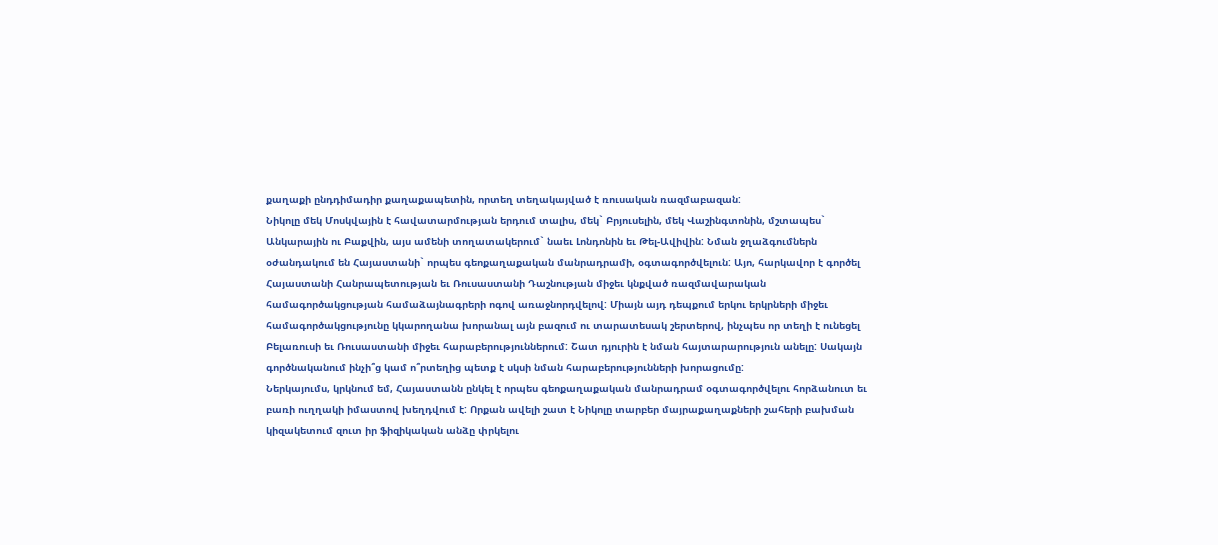քաղաքի ընդդիմադիր քաղաքապետին, որտեղ տեղակայված է ռուսական ռազմաբազան:
Նիկոլը մեկ Մոսկվային է հավատարմության երդում տալիս, մեկ` Բրյուսելին, մեկ Վաշինգտոնին, մշտապես` Անկարային ու Բաքվին, այս ամենի տողատակերում` նաեւ Լոնդոնին եւ Թել-Ավիվին: Նման ջղաձգումներն օժանդակում են Հայաստանի` որպես գեոքաղաքական մանրադրամի, օգտագործվելուն: Այո, հարկավոր է գործել Հայաստանի Հանրապետության եւ Ռուսաստանի Դաշնության միջեւ կնքված ռազմավարական համագործակցության համաձայնագրերի ոգով առաջնորդվելով: Միայն այդ դեպքում երկու երկրների միջեւ համագործակցությունը կկարողանա խորանալ այն բազում ու տարատեսակ շերտերով, ինչպես որ տեղի է ունեցել Բելառուսի եւ Ռուսաստանի միջեւ հարաբերություններում: Շատ դյուրին է նման հայտարարություն անելը: Սակայն գործնականում ինչի՞ց կամ ո՞րտեղից պետք է սկսի նման հարաբերությունների խորացումը:
Ներկայումս, կրկնում եմ, Հայաստանն ընկել է որպես գեոքաղաքական մանրադրամ օգտագործվելու հորձանուտ եւ բառի ուղղակի իմաստով խեղդվում է: Որքան ավելի շատ է Նիկոլը տարբեր մայրաքաղաքների շահերի բախման կիզակետում զուտ իր ֆիզիկական անձը փրկելու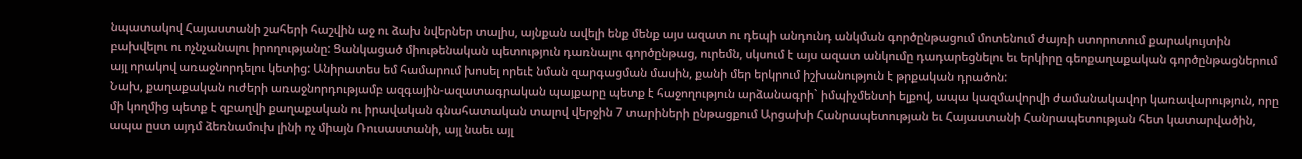նպատակով Հայաստանի շահերի հաշվին աջ ու ձախ նվերներ տալիս, այնքան ավելի ենք մենք այս ազատ ու դեպի անդունդ անկման գործընթացում մոտենում ժայռի ստորոտում քարակույտին բախվելու ու ոչնչանալու իրողությանը: Ցանկացած միութենական պետություն դառնալու գործընթաց, ուրեմն, սկսում է այս ազատ անկումը դադարեցնելու եւ երկիրը գեոքաղաքական գործընթացներում այլ որակով առաջնորդելու կետից: Անիրատես եմ համարում խոսել որեւէ նման զարգացման մասին, քանի մեր երկրում իշխանություն է թրքական դրածոն:
Նախ, քաղաքական ուժերի առաջնորդությամբ ազգային-ազատագրական պայքարը պետք է հաջողություն արձանագրի` իմպիչմենտի ելքով, ապա կազմավորվի ժամանակավոր կառավարություն, որը մի կողմից պետք է զբաղվի քաղաքական ու իրավական գնահատական տալով վերջին 7 տարիների ընթացքում Արցախի Հանրապետության եւ Հայաստանի Հանրապետության հետ կատարվածին, ապա ըստ այդմ ձեռնամուխ լինի ոչ միայն Ռուսաստանի, այլ նաեւ այլ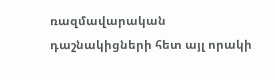ռազմավարական դաշնակիցների հետ այլ որակի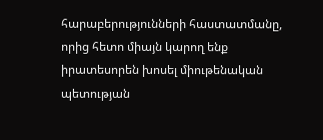հարաբերությունների հաստատմանը, որից հետո միայն կարող ենք իրատեսորեն խոսել միութենական պետության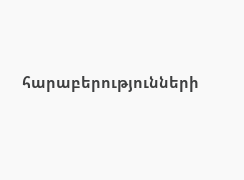հարաբերությունների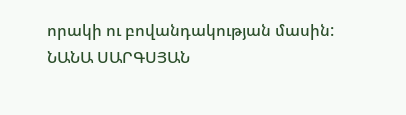որակի ու բովանդակության մասին:
ՆԱՆԱ ՍԱՐԳՍՅԱՆ